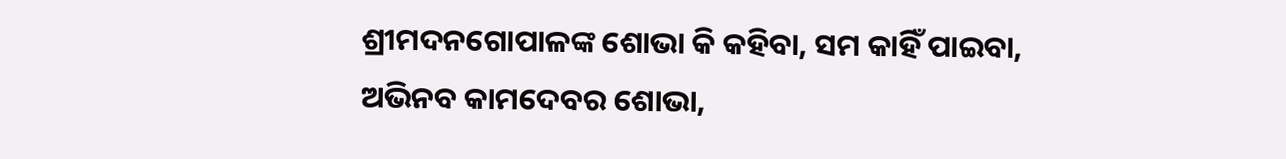ଶ୍ରୀମଦନଗୋପାଳଙ୍କ ଶୋଭା କି କହିବା, ସମ କାହିଁ ପାଇବା,
ଅଭିନବ କାମଦେବର ଶୋଭା,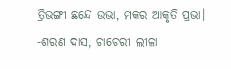ତ୍ରିଭଙ୍ଗୀ ଛନ୍ଦେ ଉଭା, ମକର ଆକୃତି ପ୍ରଭା।
-ଶରଣ ଦାସ, ଚାଚେରୀ ଲୀଳା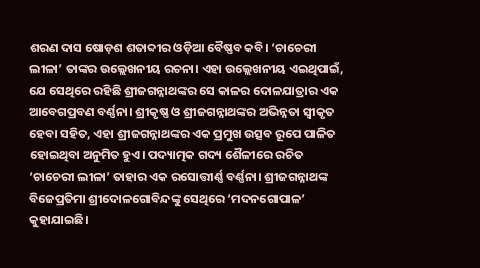ଶରଣ ଦାସ ଷୋଡ଼ଶ ଶତାବ୍ଦୀର ଓଡ଼ିଆ ବୈଷ୍ଣବ କବି। ‘ଚାଚେରୀ ଲୀଳା’ ତାଙ୍କର ଉଲ୍ଲେଖନୀୟ ରଚନା। ଏହା ଉଲ୍ଲେଖନୀୟ ଏଇଥିପାଇଁ, ଯେ ସେଥିରେ ରହିଛି ଶ୍ରୀଜଗନ୍ନାଥଙ୍କର ସେ କାଳର ଦୋଳଯାତ୍ରାର ଏକ ଆବେଗପ୍ରବଣ ବର୍ଣ୍ଣନା। ଶ୍ରୀକୃଷ୍ଣ ଓ ଶ୍ରୀଜଗନ୍ନାଥଙ୍କର ଅଭିନ୍ନତା ସ୍ୱୀକୃତ ହେବା ସହିତ, ଏହା ଶ୍ରୀଜଗନ୍ନାଥଙ୍କର ଏକ ପ୍ରମୁଖ ଉତ୍ସବ ରୂପେ ପାଳିତ ହୋଇଥିବା ଅନୁମିତ ହୁଏ। ପଦ୍ୟାତ୍ମକ ଗଦ୍ୟ ଶୈଳୀରେ ରଚିତ ‘ଚାଚେରୀ ଲୀଳା’ ତାହାର ଏକ ରସୋତ୍ତୀର୍ଣ୍ଣ ବର୍ଣ୍ଣନା। ଶ୍ରୀଜଗନ୍ନାଥଙ୍କ ବିଜେପ୍ରତିମା ଶ୍ରୀଦୋଳଗୋବିନ୍ଦଙ୍କୁ ସେଥିରେ ‘ମଦନଗୋପାଳ’ କୁହାଯାଇଛି।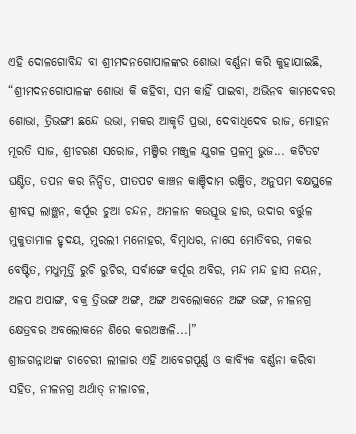ଏହି ଦୋଳଗୋବିନ୍ଦ ବା ଶ୍ରୀମଦନଗୋପାଳଙ୍କର ଶୋଭା ବର୍ଣ୍ଣନା କରି କୁହାଯାଇଛି, “ଶ୍ରୀମଦନଗୋପାଳଙ୍କ ଶୋଭା କି କହିବା, ସମ କାହିଁ ପାଇବା, ଅଭିନବ କାମଦେବର ଶୋଭା, ତ୍ରିଭଙ୍ଗୀ ଛନ୍ଦେ ଉଭା, ମକର ଆକୃତି ପ୍ରଭା, ଦେବାଧିଦେବ ରାଜ, ମୋହନ ମୂରତି ସାଜ, ଶ୍ରୀଚରଣ ସରୋଜ, ମଞ୍ଜିର ମଞ୍ଜୁଳ ଯୁଗଳ ପ୍ରଳମ୍ବ ଭୁଜ... କଟିତଟ ଘଣ୍ଟିତ, ତପନ କର ନିନ୍ଦିତ, ପୀତପଟ କାଞ୍ଚନ କାଞ୍ଚିଦାମ ରଞ୍ଜିତ, ଅନୁପମ ବକ୍ଷସ୍ଥଳେ ଶ୍ରୀବତ୍ସ ଲାଞ୍ଛନ, କର୍ପୂର ଚୁଆ ଚନ୍ଦନ, ଅମଳାନ କଉସ୍ତୂଭ ହାର, ଉଦାର ବର୍ତ୍ତୁଳ ମୁକୁତାମାଳ ହୃଦୟ, ମୁରଲୀ ମନୋହର, ବିମ୍ବାଧର, ନାସେ ମୋତିବର, ମକର ବେଷ୍ଟିତ, ମଧୁମୂର୍ତ୍ତି ରୁଚି ରୁଚିର, ସର୍ବାଙ୍ଗେ କର୍ପୂର ଅବିର, ମନ୍ଦ ମନ୍ଦ ହାସ ନୟନ, ଅଳପ ଅପାଙ୍ଗ, ବକ୍ର ତ୍ରିଭଙ୍ଗ ଅଙ୍ଗ, ଅଙ୍ଗ ଅବଲୋକନେ ଅଙ୍ଗ ଭଙ୍ଗ, ନୀଳନଗ୍ର କ୍ଷେତ୍ରବର ଅବଲୋକନେ ଶିରେ କରଅଞ୍ଜଳି...।”
ଶ୍ରୀଜଗନ୍ନାଥଙ୍କ ଚାଚେରୀ ଲୀଳାର ଏହି ଆବେଗପୂର୍ଣ୍ଣ ଓ କାବ୍ୟିକ ବର୍ଣ୍ଣନା କରିବା ସହିତ, ନୀଳନଗ୍ର ଅର୍ଥାତ୍ ନୀଳାଚଳ,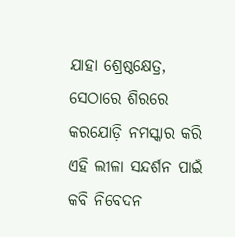ଯାହା ଶ୍ରେଷ୍ଠକ୍ଷେତ୍ର, ସେଠାରେ ଶିରରେ କରଯୋଡ଼ି ନମସ୍କାର କରି ଏହି ଲୀଳା ସନ୍ଦର୍ଶନ ପାଇଁ କବି ନିବେଦନ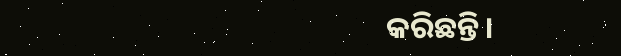କରିଛନ୍ତି।